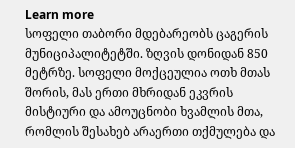Learn more
სოფელი თაბორი მდებარეობს ცაგერის მუნიციპალიტეტში. ზღვის დონიდან 850 მეტრზე. სოფელი მოქცეულია ოთხ მთას შორის, მას ერთი მხრიდან ეკვრის მისტიური და ამოუცნობი ხვამლის მთა, რომლის შესახებ არაერთი თქმულება და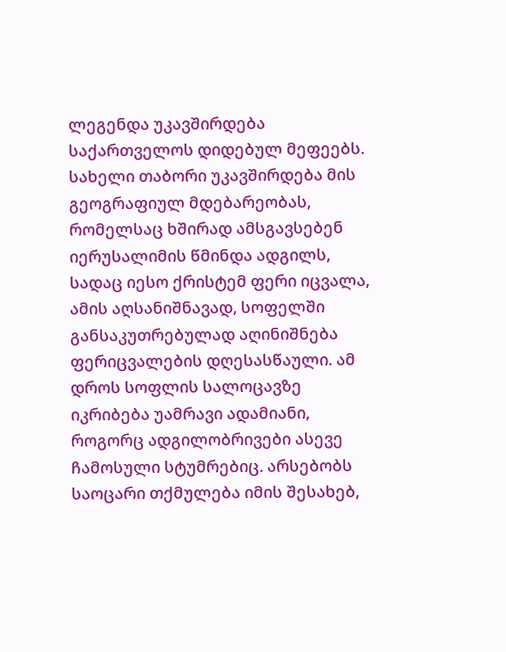ლეგენდა უკავშირდება საქართველოს დიდებულ მეფეებს. სახელი თაბორი უკავშირდება მის გეოგრაფიულ მდებარეობას, რომელსაც ხშირად ამსგავსებენ იერუსალიმის წმინდა ადგილს, სადაც იესო ქრისტემ ფერი იცვალა, ამის აღსანიშნავად, სოფელში განსაკუთრებულად აღინიშნება ფერიცვალების დღესასწაული. ამ დროს სოფლის სალოცავზე იკრიბება უამრავი ადამიანი, როგორც ადგილობრივები ასევე ჩამოსული სტუმრებიც. არსებობს საოცარი თქმულება იმის შესახებ,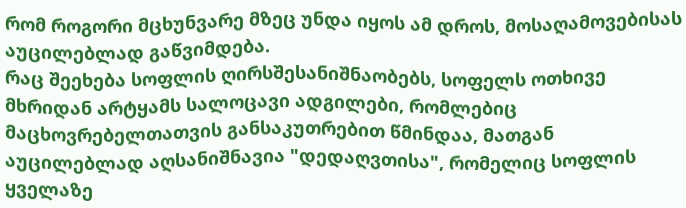რომ როგორი მცხუნვარე მზეც უნდა იყოს ამ დროს, მოსაღამოვებისას აუცილებლად გაწვიმდება.
რაც შეეხება სოფლის ღირსშესანიშნაობებს, სოფელს ოთხივე მხრიდან არტყამს სალოცავი ადგილები, რომლებიც მაცხოვრებელთათვის განსაკუთრებით წმინდაა, მათგან აუცილებლად აღსანიშნავია "დედაღვთისა", რომელიც სოფლის ყველაზე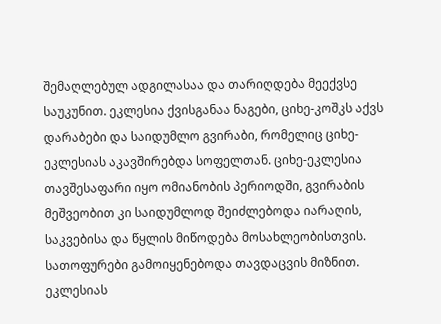შემაღლებულ ადგილასაა და თარიღდება მეექვსე საუკუნით. ეკლესია ქვისგანაა ნაგები, ციხე-კოშკს აქვს დარაბები და საიდუმლო გვირაბი, რომელიც ციხე-ეკლესიას აკავშირებდა სოფელთან. ციხე-ეკლესია თავშესაფარი იყო ომიანობის პერიოდში, გვირაბის მეშვეობით კი საიდუმლოდ შეიძლებოდა იარაღის, საკვებისა და წყლის მიწოდება მოსახლეობისთვის. სათოფურები გამოიყენებოდა თავდაცვის მიზნით. ეკლესიას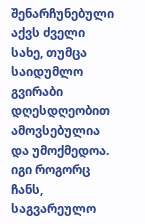შენარჩუნებული აქვს ძველი სახე, თუმცა საიდუმლო გვირაბი დღესდღეობით ამოვსებულია და უმოქმედოა. იგი როგორც ჩანს, საგვარეულო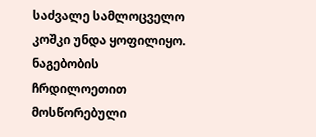საძვალე სამლოცველო კოშკი უნდა ყოფილიყო. ნაგებობის ჩრდილოეთით მოსწორებული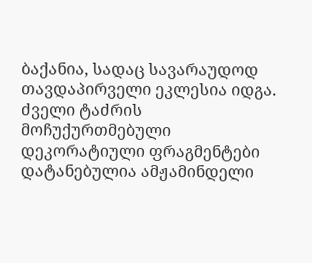ბაქანია, სადაც სავარაუდოდ თავდაპირველი ეკლესია იდგა. ძველი ტაძრის მოჩუქურთმებული დეკორატიული ფრაგმენტები დატანებულია ამჟამინდელი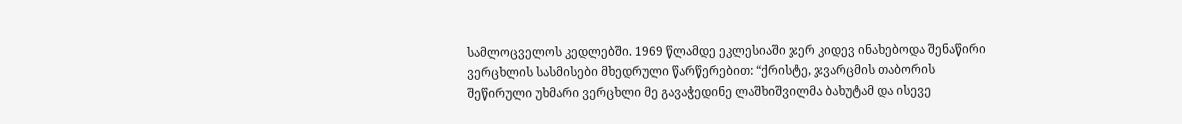სამლოცველოს კედლებში. 1969 წლამდე ეკლესიაში ჯერ კიდევ ინახებოდა შენაწირი ვერცხლის სასმისები მხედრული წარწერებით: “ქრისტე, ჯვარცმის თაბორის შეწირული უხმარი ვერცხლი მე გავაჭედინე ლაშხიშვილმა ბახუტამ და ისევე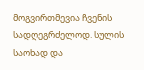მოგვირთმევია ჩვენის სადღეგრძელოდ. სულის საოხად და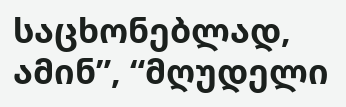საცხონებლად, ამინ”, “მღუდელი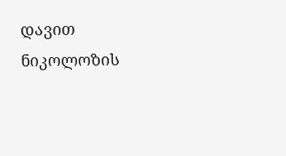დავით ნიკოლოზის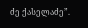ძე ქასელაძე”.